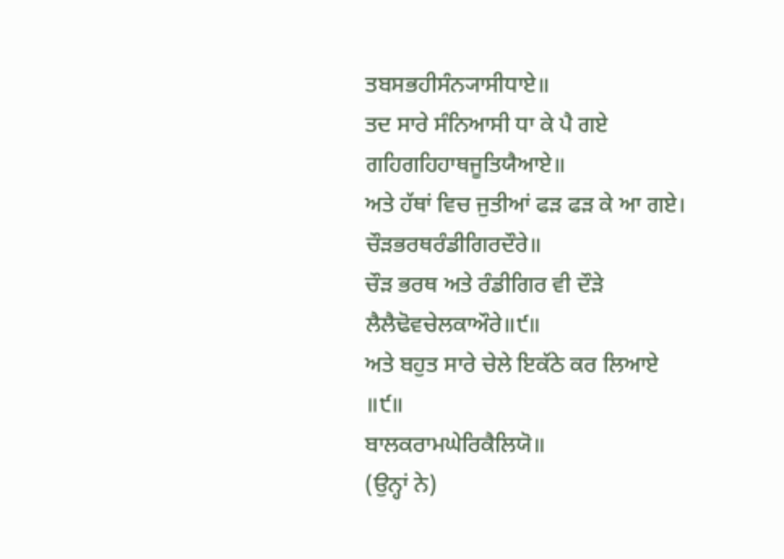ਤਬਸਭਹੀਸੰਨ੍ਯਾਸੀਧਾਏ॥
ਤਦ ਸਾਰੇ ਸੰਨਿਆਸੀ ਧਾ ਕੇ ਪੈ ਗਏ
ਗਹਿਗਹਿਹਾਥਜੂਤਿਯੈਆਏ॥
ਅਤੇ ਹੱਥਾਂ ਵਿਚ ਜੁਤੀਆਂ ਫੜ ਫੜ ਕੇ ਆ ਗਏ।
ਚੌੜਭਰਥਰੰਡੀਗਿਰਦੌਰੇ॥
ਚੌੜ ਭਰਥ ਅਤੇ ਰੰਡੀਗਿਰ ਵੀ ਦੌੜੇ
ਲੈਲੈਢੋਵਚੇਲਕਾਔਰੇ॥੯॥
ਅਤੇ ਬਹੁਤ ਸਾਰੇ ਚੇਲੇ ਇਕੱਠੇ ਕਰ ਲਿਆਏ ॥੯॥
ਬਾਲਕਰਾਮਘੇਰਿਕੈਲਿਯੋ॥
(ਉਨ੍ਹਾਂ ਨੇ)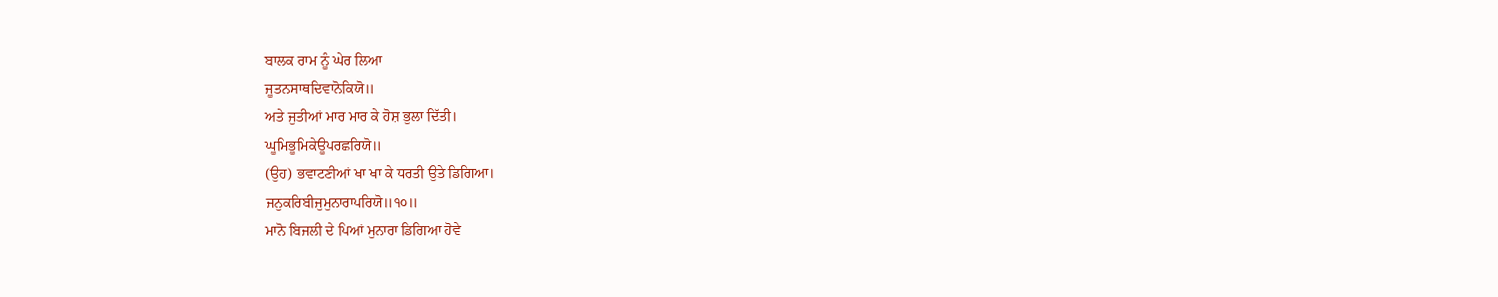ਬਾਲਕ ਰਾਮ ਨੂੰ ਘੇਰ ਲਿਆ
ਜੂਤਨਸਾਥਦਿਵਾਨੋਕਿਯੋ॥
ਅਤੇ ਜੁਤੀਆਂ ਮਾਰ ਮਾਰ ਕੇ ਹੋਸ਼ ਭੁਲਾ ਦਿੱਤੀ।
ਘੂਮਿਭੂਮਿਕੇਊਪਰਛਰਿਯੋ॥
(ਉਹ) ਭਵਾਟਣੀਆਂ ਖਾ ਖਾ ਕੇ ਧਰਤੀ ਉਤੇ ਡਿਗਿਆ।
ਜਨੁਕਰਿਬੀਜੁਮੁਨਾਰਾਪਰਿਯੋ॥੧੦॥
ਮਾਨੋ ਬਿਜਲੀ ਦੇ ਪਿਆਂ ਮੁਨਾਰਾ ਡਿਗਿਆ ਹੋਵੇ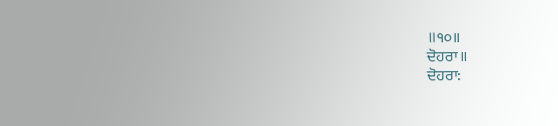॥੧੦॥
ਦੋਹਰਾ॥
ਦੋਹਰਾ: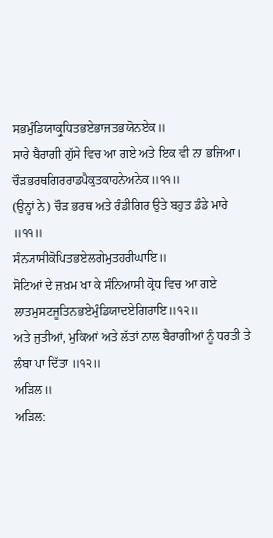ਸਭਮੁੰਡਿਯਾਕ੍ਰੁਧਿਤਭਏਭਾਜਤਭਯੋਨਏਕ॥
ਸਾਰੇ ਬੈਰਾਗੀ ਗੁੱਸੇ ਵਿਚ ਆ ਗਏ ਅਤੇ ਇਕ ਵੀ ਨਾ ਭਜਿਆ।
ਚੌੜਭਰਥਗਿਰਰਾਡਪੈਕੁਤਕਾਹਨੇਅਨੇਕ॥੧੧॥
(ਉਨ੍ਹਾਂ ਨੇ) ਚੌੜ ਭਰਥ ਅਤੇ ਰੰਡੀਗਿਰ ਉਤੇ ਬਹੁਤ ਡੰਡੇ ਮਾਰੇ ॥੧੧॥
ਸੰਨ੍ਯਾਸੀਕੋਪਿਤਭਏਲਗੇਮੁਤਹਰੀਘਾਇ॥
ਸੋਟਿਆਂ ਦੇ ਜ਼ਖ਼ਮ ਖਾ ਕੇ ਸੰਨਿਆਸੀ ਕ੍ਰੋਧ ਵਿਚ ਆ ਗਏ
ਲਾਤਮੁਸਟਜੂਤਿਨਭਏਮੁੰਡਿਯਾਦਏਗਿਰਾਇ॥੧੨॥
ਅਤੇ ਜੁਤੀਆਂ, ਮੁਕਿਆਂ ਅਤੇ ਲੱਤਾਂ ਨਾਲ ਬੈਰਾਗੀਆਂ ਨੂੰ ਧਰਤੀ ਤੇ ਲੰਬਾ ਪਾ ਦਿੱਤਾ ॥੧੨॥
ਅੜਿਲ॥
ਅੜਿਲ: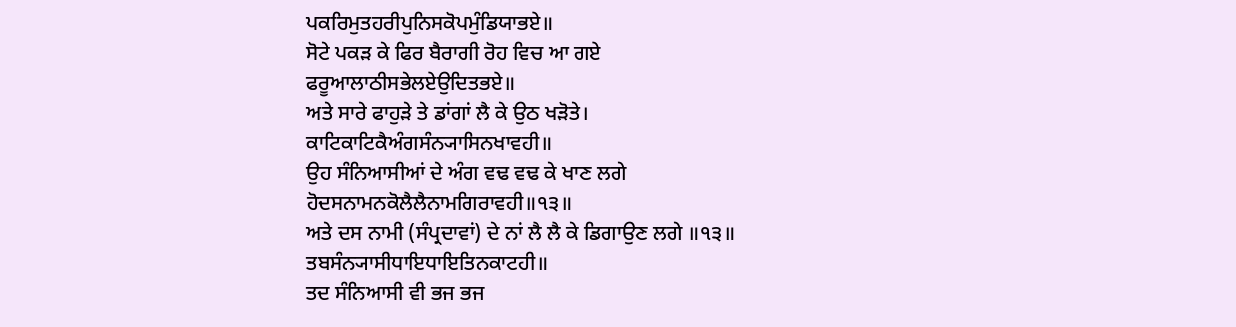ਪਕਰਿਮੁਤਹਰੀਪੁਨਿਸਕੋਪਮੁੰਡਿਯਾਭਏ॥
ਸੋਟੇ ਪਕੜ ਕੇ ਫਿਰ ਬੈਰਾਗੀ ਰੋਹ ਵਿਚ ਆ ਗਏ
ਫਰੂਆਲਾਠੀਸਭੇਲਏਉਦਿਤਭਏ॥
ਅਤੇ ਸਾਰੇ ਫਾਹੁੜੇ ਤੇ ਡਾਂਗਾਂ ਲੈ ਕੇ ਉਠ ਖੜੋਤੇ।
ਕਾਟਿਕਾਟਿਕੈਅੰਗਸੰਨ੍ਯਾਸਿਨਖਾਵਹੀ॥
ਉਹ ਸੰਨਿਆਸੀਆਂ ਦੇ ਅੰਗ ਵਢ ਵਢ ਕੇ ਖਾਣ ਲਗੇ
ਹੋਦਸਨਾਮਨਕੋਲੈਲੈਨਾਮਗਿਰਾਵਹੀ॥੧੩॥
ਅਤੇ ਦਸ ਨਾਮੀ (ਸੰਪ੍ਰਦਾਵਾਂ) ਦੇ ਨਾਂ ਲੈ ਲੈ ਕੇ ਡਿਗਾਉਣ ਲਗੇ ॥੧੩॥
ਤਬਸੰਨ੍ਯਾਸੀਧਾਇਧਾਇਤਿਨਕਾਟਹੀ॥
ਤਦ ਸੰਨਿਆਸੀ ਵੀ ਭਜ ਭਜ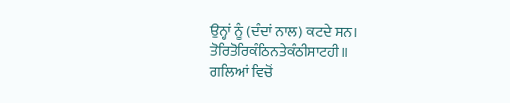ਉਨ੍ਹਾਂ ਨੂੰ (ਦੰਦਾਂ ਨਾਲ) ਕਟਦੇ ਸਨ।
ਤੋਰਿਤੋਰਿਕੰਠਿਨਤੇਕੰਠੀਸਾਟਹੀ॥
ਗਲਿਆਂ ਵਿਚੋਂ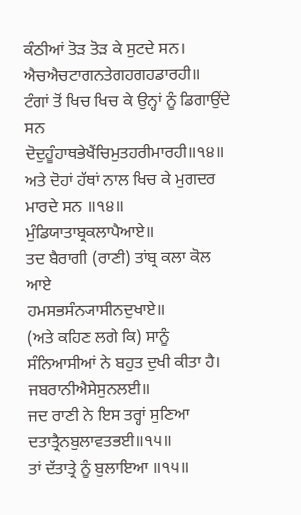ਕੰਠੀਆਂ ਤੋੜ ਤੋੜ ਕੇ ਸੁਟਦੇ ਸਨ।
ਐਚਐਚਟਾਗਨਤੇਗਹਗਹਡਾਰਹੀ॥
ਟੰਗਾਂ ਤੋਂ ਖਿਚ ਖਿਚ ਕੇ ਉਨ੍ਹਾਂ ਨੂੰ ਡਿਗਾਉਂਦੇ ਸਨ
ਦੋਦੁਹੂੰਹਾਥਭੇਖੈਂਚਿਮੁਤਹਰੀਮਾਰਹੀ॥੧੪॥
ਅਤੇ ਦੋਹਾਂ ਹੱਥਾਂ ਨਾਲ ਖਿਚ ਕੇ ਮੁਗਦਰ ਮਾਰਦੇ ਸਨ ॥੧੪॥
ਮੁੰਡਿਯਾਤਾਬ੍ਰਕਲਾਪੈਆਏ॥
ਤਦ ਬੈਰਾਗੀ (ਰਾਣੀ) ਤਾਂਬ੍ਰ ਕਲਾ ਕੋਲ ਆਏ
ਹਮਸਭਸੰਨ੍ਯਾਸੀਨਦੁਖਾਏ॥
(ਅਤੇ ਕਹਿਣ ਲਗੇ ਕਿ) ਸਾਨੂੰ ਸੰਨਿਆਸੀਆਂ ਨੇ ਬਹੁਤ ਦੁਖੀ ਕੀਤਾ ਹੈ।
ਜਬਰਾਨੀਐਸੇਸੁਨਲਈ॥
ਜਦ ਰਾਣੀ ਨੇ ਇਸ ਤਰ੍ਹਾਂ ਸੁਣਿਆ
ਦਤਾਤ੍ਰੈਨਬੁਲਾਵਤਭਈ॥੧੫॥
ਤਾਂ ਦੱਤਾਤ੍ਰੇ ਨੂੰ ਬੁਲਾਇਆ ॥੧੫॥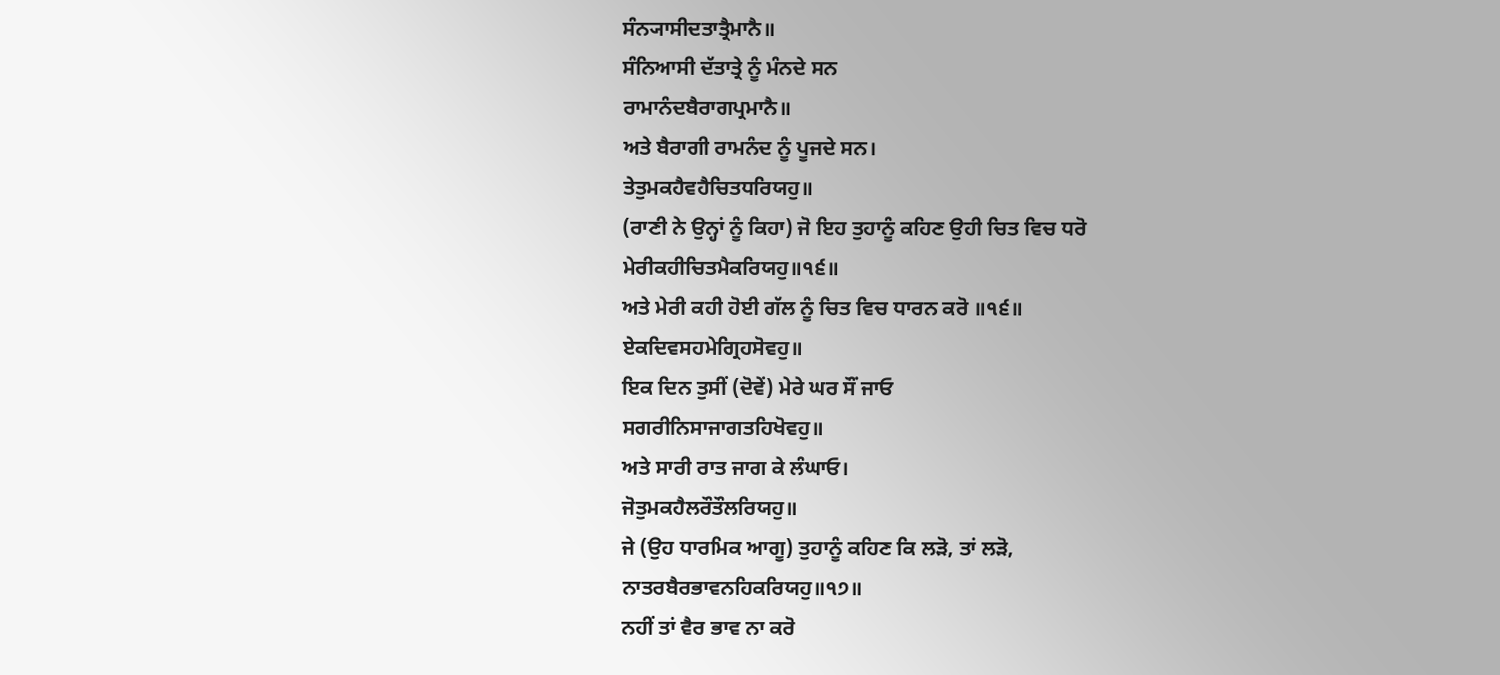ਸੰਨ੍ਯਾਸੀਦਤਾਤ੍ਰੈਮਾਨੈ॥
ਸੰਨਿਆਸੀ ਦੱਤਾਤ੍ਰੇ ਨੂੰ ਮੰਨਦੇ ਸਨ
ਰਾਮਾਨੰਦਬੈਰਾਗਪ੍ਰਮਾਨੈ॥
ਅਤੇ ਬੈਰਾਗੀ ਰਾਮਨੰਦ ਨੂੰ ਪੂਜਦੇ ਸਨ।
ਤੇਤੁਮਕਹੈਵਹੈਚਿਤਧਰਿਯਹੁ॥
(ਰਾਣੀ ਨੇ ਉਨ੍ਹਾਂ ਨੂੰ ਕਿਹਾ) ਜੋ ਇਹ ਤੁਹਾਨੂੰ ਕਹਿਣ ਉਹੀ ਚਿਤ ਵਿਚ ਧਰੋ
ਮੇਰੀਕਹੀਚਿਤਮੈਕਰਿਯਹੁ॥੧੬॥
ਅਤੇ ਮੇਰੀ ਕਹੀ ਹੋਈ ਗੱਲ ਨੂੰ ਚਿਤ ਵਿਚ ਧਾਰਨ ਕਰੋ ॥੧੬॥
ਏਕਦਿਵਸਹਮੇਗ੍ਰਿਹਸੋਵਹੁ॥
ਇਕ ਦਿਨ ਤੁਸੀਂ (ਦੋਵੇਂ) ਮੇਰੇ ਘਰ ਸੌਂ ਜਾਓ
ਸਗਰੀਨਿਸਾਜਾਗਤਹਿਖੋਵਹੁ॥
ਅਤੇ ਸਾਰੀ ਰਾਤ ਜਾਗ ਕੇ ਲੰਘਾਓ।
ਜੋਤੁਮਕਹੈਲਰੌਤੌਲਰਿਯਹੁ॥
ਜੇ (ਉਹ ਧਾਰਮਿਕ ਆਗੂ) ਤੁਹਾਨੂੰ ਕਹਿਣ ਕਿ ਲੜੋ, ਤਾਂ ਲੜੋ,
ਨਾਤਰਬੈਰਭਾਵਨਹਿਕਰਿਯਹੁ॥੧੭॥
ਨਹੀਂ ਤਾਂ ਵੈਰ ਭਾਵ ਨਾ ਕਰੋ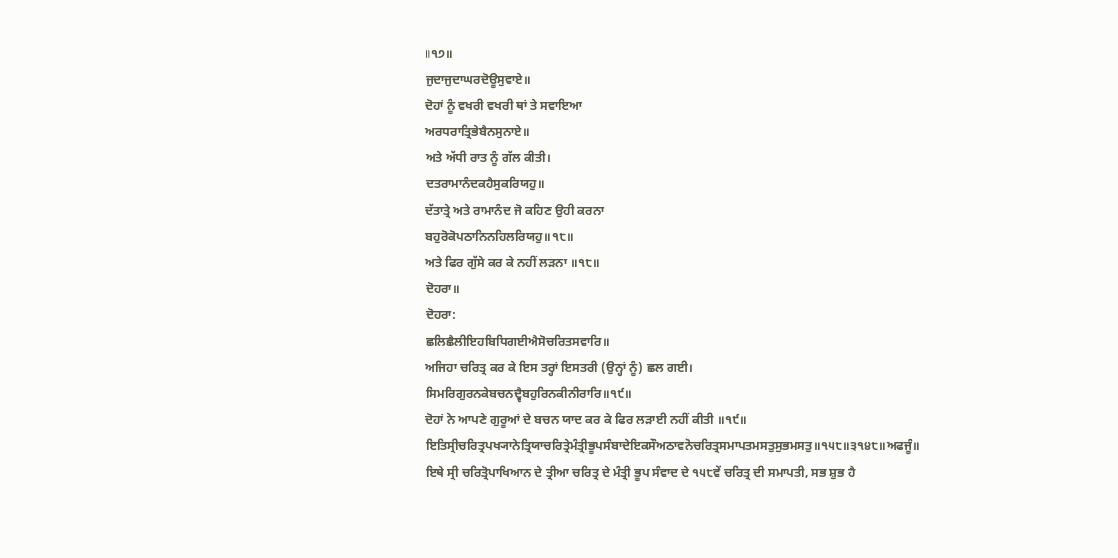॥੧੭॥
ਜੁਦਾਜੁਦਾਘਰਦੋਊਸੁਵਾਏ॥
ਦੋਹਾਂ ਨੂੰ ਵਖਰੀ ਵਖਰੀ ਥਾਂ ਤੇ ਸਵਾਇਆ
ਅਰਧਰਾਤ੍ਰਿਭੇਬੈਨਸੁਨਾਏ॥
ਅਤੇ ਅੱਧੀ ਰਾਤ ਨੂੰ ਗੱਲ ਕੀਤੀ।
ਦਤਰਾਮਾਨੰਦਕਹੈਸੁਕਰਿਯਹੁ॥
ਦੱਤਾਤ੍ਰੇ ਅਤੇ ਰਾਮਾਨੰਦ ਜੋ ਕਹਿਣ ਉਹੀ ਕਰਨਾ
ਬਹੁਰੋਕੋਪਠਾਨਿਨਹਿਲਰਿਯਹੁ॥੧੮॥
ਅਤੇ ਫਿਰ ਗੁੱਸੇ ਕਰ ਕੇ ਨਹੀਂ ਲੜਨਾ ॥੧੮॥
ਦੋਹਰਾ॥
ਦੋਹਰਾ:
ਛਲਿਛੈਲੀਇਹਬਿਧਿਗਈਐਸੋਚਰਿਤਸਵਾਰਿ॥
ਅਜਿਹਾ ਚਰਿਤ੍ਰ ਕਰ ਕੇ ਇਸ ਤਰ੍ਹਾਂ ਇਸਤਰੀ (ਉਨ੍ਹਾਂ ਨੂੰ) ਛਲ ਗਈ।
ਸਿਮਰਿਗੁਰਨਕੇਬਚਨਦ੍ਵੈਬਹੁਰਿਨਕੀਨੀਰਾਰਿ॥੧੯॥
ਦੋਹਾਂ ਨੇ ਆਪਣੇ ਗੁਰੂਆਂ ਦੇ ਬਚਨ ਯਾਦ ਕਰ ਕੇ ਫਿਰ ਲੜਾਈ ਨਹੀਂ ਕੀਤੀ ॥੧੯॥
ਇਤਿਸ੍ਰੀਚਰਿਤ੍ਰਪਖ੍ਯਾਨੇਤ੍ਰਿਯਾਚਰਿਤ੍ਰੇਮੰਤ੍ਰੀਭੂਪਸੰਬਾਦੇਇਕਸੌਅਠਾਵਨੋਚਰਿਤ੍ਰਸਮਾਪਤਮਸਤੁਸੁਭਮਸਤੁ॥੧੫੮॥੩੧੪੮॥ਅਫਜੂੰ॥
ਇਥੇ ਸ੍ਰੀ ਚਰਿਤ੍ਰੋਪਾਖਿਆਨ ਦੇ ਤ੍ਰੀਆ ਚਰਿਤ੍ਰ ਦੇ ਮੰਤ੍ਰੀ ਭੂਪ ਸੰਵਾਦ ਦੇ ੧੫੮ਵੇਂ ਚਰਿਤ੍ਰ ਦੀ ਸਮਾਪਤੀ, ਸਭ ਸ਼ੁਭ ਹੈ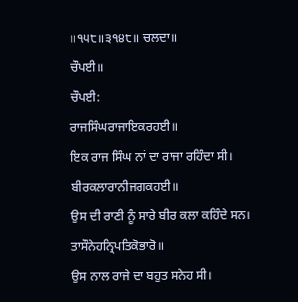॥੧੫੮॥੩੧੪੮॥ ਚਲਦਾ॥
ਚੌਪਈ॥
ਚੌਪਈ:
ਰਾਜਸਿੰਘਰਾਜਾਇਕਰਹਈ॥
ਇਕ ਰਾਜ ਸਿੰਘ ਨਾਂ ਦਾ ਰਾਜਾ ਰਹਿੰਦਾ ਸੀ।
ਬੀਰਕਲਾਰਾਨੀਜਗਕਹਈ॥
ਉਸ ਦੀ ਰਾਣੀ ਨੂੰ ਸਾਰੇ ਬੀਰ ਕਲਾ ਕਹਿੰਦੇ ਸਨ।
ਤਾਸੌਨੇਹਨ੍ਰਿਪਤਿਕੋਭਾਰੋ॥
ਉਸ ਨਾਲ ਰਾਜੇ ਦਾ ਬਹੁਤ ਸਨੇਹ ਸੀ।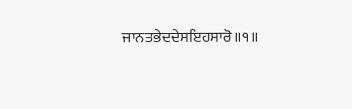ਜਾਨਤਭੇਦਦੇਸਇਹਸਾਰੋ॥੧॥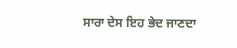ਸਾਰਾ ਦੇਸ ਇਹ ਭੇਦ ਜਾਣਦਾ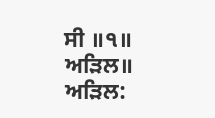ਸੀ ॥੧॥
ਅੜਿਲ॥
ਅੜਿਲ: